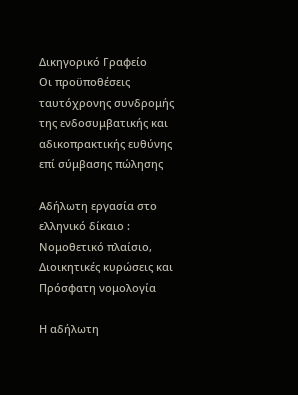Δικηγορικό Γραφείο
Οι προϋποθέσεις ταυτόχρονης συνδρομής της ενδοσυμβατικής και αδικοπρακτικής ευθύνης επί σύμβασης πώλησης

Αδήλωτη εργασία στο ελληνικό δίκαιο : Νομοθετικό πλαίσιο, Διοικητικές κυρώσεις και Πρόσφατη νομολογία

Η αδήλωτη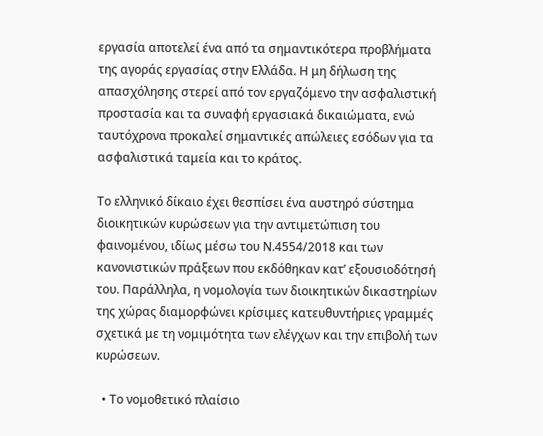εργασία αποτελεί ένα από τα σημαντικότερα προβλήματα της αγοράς εργασίας στην Ελλάδα. Η μη δήλωση της απασχόλησης στερεί από τον εργαζόμενο την ασφαλιστική προστασία και τα συναφή εργασιακά δικαιώματα, ενώ ταυτόχρονα προκαλεί σημαντικές απώλειες εσόδων για τα ασφαλιστικά ταμεία και το κράτος.

Το ελληνικό δίκαιο έχει θεσπίσει ένα αυστηρό σύστημα διοικητικών κυρώσεων για την αντιμετώπιση του φαινομένου, ιδίως μέσω του Ν.4554/2018 και των κανονιστικών πράξεων που εκδόθηκαν κατ’ εξουσιοδότησή του. Παράλληλα, η νομολογία των διοικητικών δικαστηρίων της χώρας διαμορφώνει κρίσιμες κατευθυντήριες γραμμές σχετικά με τη νομιμότητα των ελέγχων και την επιβολή των κυρώσεων.

  • Το νομοθετικό πλαίσιο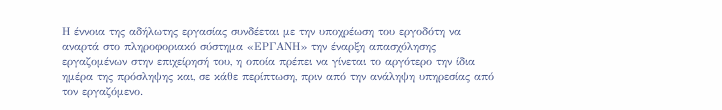Η έννοια της αδήλωτης εργασίας συνδέεται με την υποχρέωση του εργοδότη να αναρτά στο πληροφοριακό σύστημα «ΕΡΓΑΝΗ» την έναρξη απασχόλησης εργαζομένων στην επιχείρησή του, η οποία πρέπει να γίνεται το αργότερο την ίδια ημέρα της πρόσληψης και, σε κάθε περίπτωση, πριν από την ανάληψη υπηρεσίας από τον εργαζόμενο.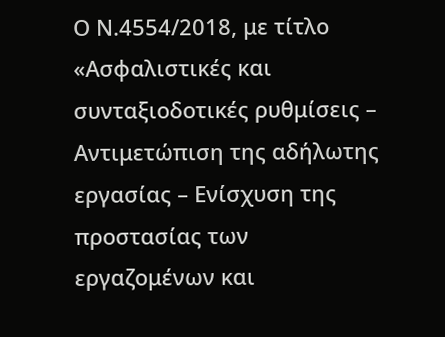Ο Ν.4554/2018, με τίτλο «Ασφαλιστικές και συνταξιοδοτικές ρυθμίσεις – Αντιμετώπιση της αδήλωτης εργασίας – Ενίσχυση της προστασίας των εργαζομένων και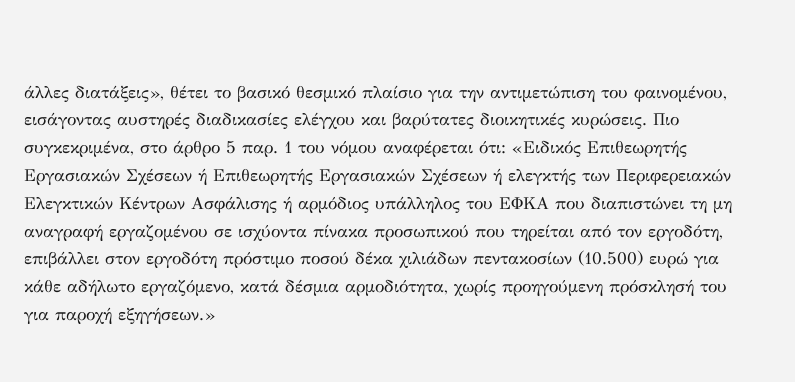άλλες διατάξεις», θέτει το βασικό θεσμικό πλαίσιο για την αντιμετώπιση του φαινομένου, εισάγοντας αυστηρές διαδικασίες ελέγχου και βαρύτατες διοικητικές κυρώσεις. Πιο συγκεκριμένα, στο άρθρο 5 παρ. 1 του νόμου αναφέρεται ότι: «Ειδικός Επιθεωρητής Εργασιακών Σχέσεων ή Επιθεωρητής Εργασιακών Σχέσεων ή ελεγκτής των Περιφερειακών Ελεγκτικών Κέντρων Ασφάλισης ή αρμόδιος υπάλληλος του ΕΦΚΑ που διαπιστώνει τη μη αναγραφή εργαζομένου σε ισχύοντα πίνακα προσωπικού που τηρείται από τον εργοδότη, επιβάλλει στον εργοδότη πρόστιμο ποσού δέκα χιλιάδων πεντακοσίων (10.500) ευρώ για κάθε αδήλωτο εργαζόμενο, κατά δέσμια αρμοδιότητα, χωρίς προηγούμενη πρόσκλησή του για παροχή εξηγήσεων.»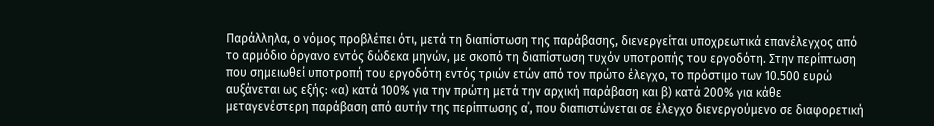Παράλληλα, ο νόμος προβλέπει ότι, μετά τη διαπίστωση της παράβασης, διενεργείται υποχρεωτικά επανέλεγχος από το αρμόδιο όργανο εντός δώδεκα μηνών, με σκοπό τη διαπίστωση τυχόν υποτροπής του εργοδότη. Στην περίπτωση που σημειωθεί υποτροπή του εργοδότη εντός τριών ετών από τον πρώτο έλεγχο, το πρόστιμο των 10.500 ευρώ αυξάνεται ως εξής: «α) κατά 100% για την πρώτη μετά την αρχική παράβαση και β) κατά 200% για κάθε μεταγενέστερη παράβαση από αυτήν της περίπτωσης α΄, που διαπιστώνεται σε έλεγχο διενεργούμενο σε διαφορετική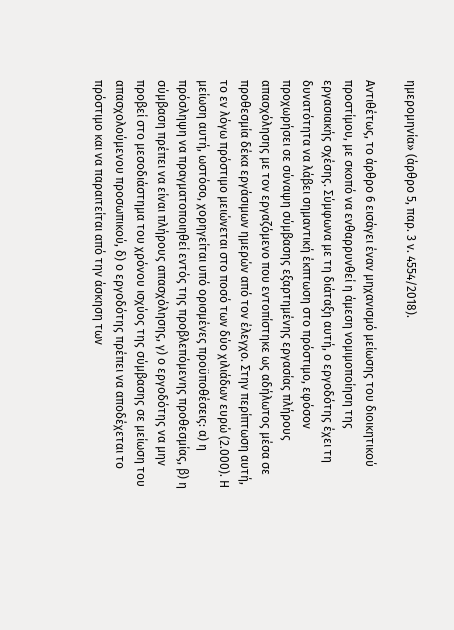ημερομηνία» (άρθρο 5, παρ. 3 ν. 4554/2018).

Αντιθέτως, το άρθρο 6 εισάγει έναν μηχανισμό μείωσης του διοικητικού προστίμου, με σκοπό να ενθαρρυνθεί η άμεση νομιμοποίηση της εργασιακής σχέσης. Σύμφωνα με τη διάταξη αυτή, ο εργοδότης έχει τη δυνατότητα να λάβει σημαντική έκπτωση στο πρόστιμο, εφόσον προχωρήσει σε σύναψη σύμβασης εξαρτημένης εργασίας πλήρους απασχόλησης με τον εργαζόμενο που εντοπίστηκε ως αδήλωτος μέσα σε προθεσμία δέκα εργάσιμων ημερών από τον έλεγχο. Στην περίπτωση αυτή, το εν λόγω πρόστιμο μειώνεται στο ποσό των δύο χιλιάδων ευρώ (2.000). Η μείωση αυτή, ωστόσο, χορηγείται υπό ορισμένες προϋποθέσεις: α) η πρόσληψη να πραγματοποιηθεί εντός της προβλεπόμενης προθεσμίας, β) η σύμβαση πρέπει να είναι πλήρους απασχόλησης, γ) ο εργοδότης να μην προβεί στο μεσοδιάστημα του χρόνου ισχύος της σύμβασης σε μείωση του απασχολούμενου προσωπικού, δ) ο εργοδότης πρέπει να αποδέχεται το πρόστιμο και να παραιτείται από την άσκηση των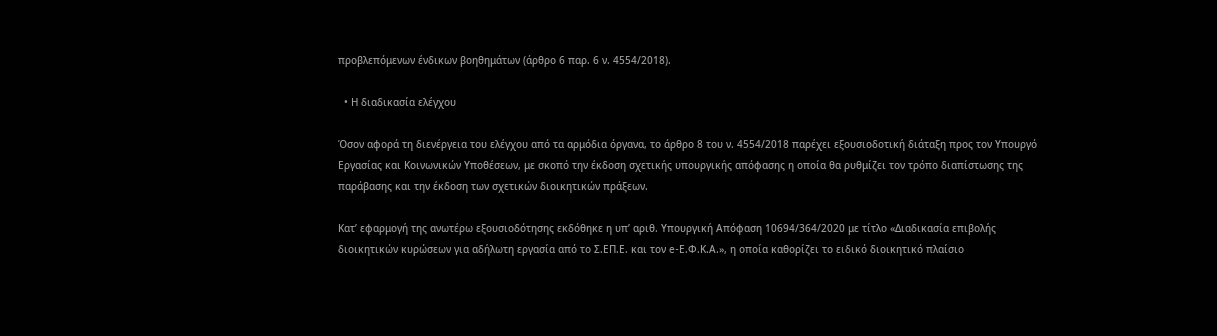προβλεπόμενων ένδικων βοηθημάτων (άρθρο 6 παρ. 6 ν. 4554/2018).

  • Η διαδικασία ελέγχου

Όσον αφορά τη διενέργεια του ελέγχου από τα αρμόδια όργανα, το άρθρο 8 του ν. 4554/2018 παρέχει εξουσιοδοτική διάταξη προς τον Υπουργό Εργασίας και Κοινωνικών Υποθέσεων, με σκοπό την έκδοση σχετικής υπουργικής απόφασης η οποία θα ρυθμίζει τον τρόπο διαπίστωσης της παράβασης και την έκδοση των σχετικών διοικητικών πράξεων.

Κατ’ εφαρμογή της ανωτέρω εξουσιοδότησης εκδόθηκε η υπ’ αριθ. Υπουργική Απόφαση 10694/364/2020 με τίτλο «Διαδικασία επιβολής διοικητικών κυρώσεων για αδήλωτη εργασία από το Σ.ΕΠ.Ε. και τον e-Ε.Φ.Κ.Α.», η οποία καθορίζει το ειδικό διοικητικό πλαίσιο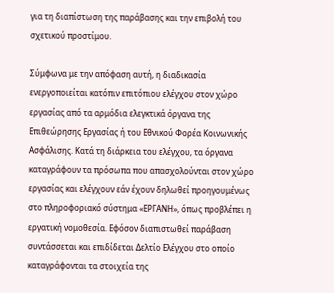για τη διαπίστωση της παράβασης και την επιβολή του σχετικού προστίμου.

Σύμφωνα με την απόφαση αυτή, η διαδικασία ενεργοποιείται κατόπιν επιτόπιου ελέγχου στον χώρο εργασίας από τα αρμόδια ελεγκτικά όργανα της Επιθεώρησης Εργασίας ή του Εθνικού Φορέα Κοινωνικής Ασφάλισης. Κατά τη διάρκεια του ελέγχου, τα όργανα καταγράφουν τα πρόσωπα που απασχολούνται στον χώρο εργασίας και ελέγχουν εάν έχουν δηλωθεί προηγουμένως στο πληροφοριακό σύστημα «ΕΡΓΑΝΗ», όπως προβλέπει η εργατική νομοθεσία. Εφόσον διαπιστωθεί παράβαση συντάσσεται και επιδίδεται Δελτίο Ελέγχου στο οποίο καταγράφονται τα στοιχεία της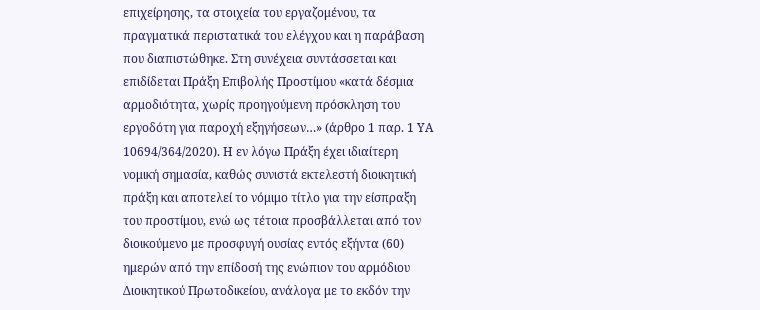επιχείρησης, τα στοιχεία του εργαζομένου, τα πραγματικά περιστατικά του ελέγχου και η παράβαση που διαπιστώθηκε. Στη συνέχεια συντάσσεται και επιδίδεται Πράξη Επιβολής Προστίμου «κατά δέσμια αρμοδιότητα, χωρίς προηγούμενη πρόσκληση του εργοδότη για παροχή εξηγήσεων…» (άρθρο 1 παρ. 1 ΥΑ 10694/364/2020). Η εν λόγω Πράξη έχει ιδιαίτερη νομική σημασία, καθώς συνιστά εκτελεστή διοικητική πράξη και αποτελεί το νόμιμο τίτλο για την είσπραξη του προστίμου, ενώ ως τέτοια προσβάλλεται από τον διοικούμενο με προσφυγή ουσίας εντός εξήντα (60) ημερών από την επίδοσή της ενώπιον του αρμόδιου Διοικητικού Πρωτοδικείου, ανάλογα με το εκδόν την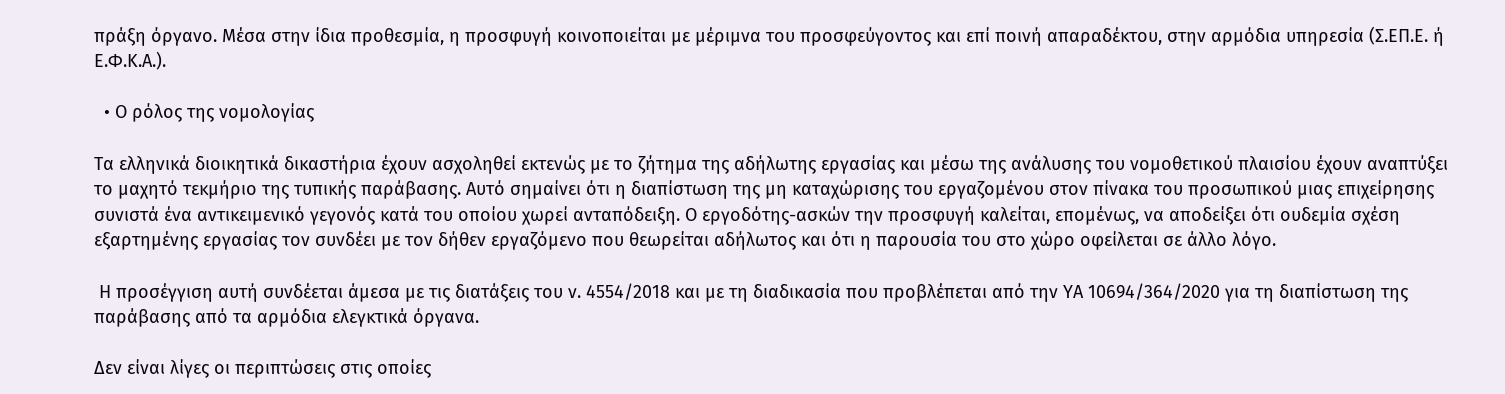πράξη όργανο. Μέσα στην ίδια προθεσμία, η προσφυγή κοινοποιείται με μέριμνα του προσφεύγοντος και επί ποινή απαραδέκτου, στην αρμόδια υπηρεσία (Σ.ΕΠ.Ε. ή Ε.Φ.Κ.Α.).

  • Ο ρόλος της νομολογίας

Τα ελληνικά διοικητικά δικαστήρια έχουν ασχοληθεί εκτενώς με το ζήτημα της αδήλωτης εργασίας και μέσω της ανάλυσης του νομοθετικού πλαισίου έχουν αναπτύξει το μαχητό τεκμήριο της τυπικής παράβασης. Αυτό σημαίνει ότι η διαπίστωση της μη καταχώρισης του εργαζομένου στον πίνακα του προσωπικού μιας επιχείρησης συνιστά ένα αντικειμενικό γεγονός κατά του οποίου χωρεί ανταπόδειξη. Ο εργοδότης-ασκών την προσφυγή καλείται, επομένως, να αποδείξει ότι ουδεμία σχέση εξαρτημένης εργασίας τον συνδέει με τον δήθεν εργαζόμενο που θεωρείται αδήλωτος και ότι η παρουσία του στο χώρο οφείλεται σε άλλο λόγο.

 Η προσέγγιση αυτή συνδέεται άμεσα με τις διατάξεις του ν. 4554/2018 και με τη διαδικασία που προβλέπεται από την ΥΑ 10694/364/2020 για τη διαπίστωση της παράβασης από τα αρμόδια ελεγκτικά όργανα.

Δεν είναι λίγες οι περιπτώσεις στις οποίες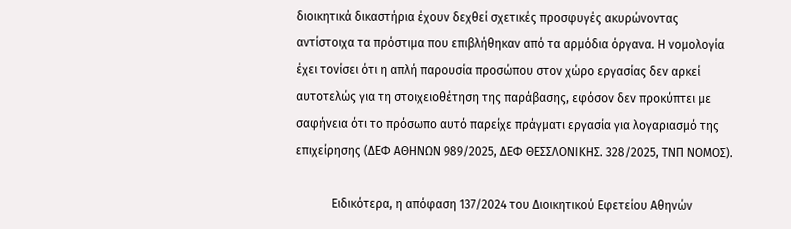διοικητικά δικαστήρια έχουν δεχθεί σχετικές προσφυγές ακυρώνοντας αντίστοιχα τα πρόστιμα που επιβλήθηκαν από τα αρμόδια όργανα. Η νομολογία έχει τονίσει ότι η απλή παρουσία προσώπου στον χώρο εργασίας δεν αρκεί αυτοτελώς για τη στοιχειοθέτηση της παράβασης, εφόσον δεν προκύπτει με σαφήνεια ότι το πρόσωπο αυτό παρείχε πράγματι εργασία για λογαριασμό της επιχείρησης (ΔΕΦ ΑΘΗΝΩΝ 989/2025, ΔΕΦ ΘΕΣΣΛΟΝΙΚΗΣ. 328/2025, ΤΝΠ ΝΟΜΟΣ).

            Ειδικότερα, η απόφαση 137/2024 του Διοικητικού Εφετείου Αθηνών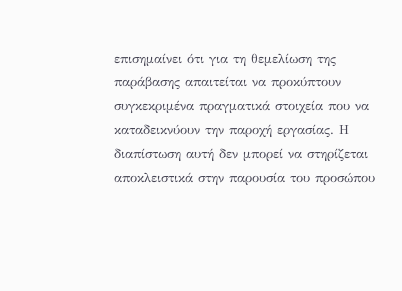επισημαίνει ότι για τη θεμελίωση της παράβασης απαιτείται να προκύπτουν συγκεκριμένα πραγματικά στοιχεία που να καταδεικνύουν την παροχή εργασίας. Η διαπίστωση αυτή δεν μπορεί να στηρίζεται αποκλειστικά στην παρουσία του προσώπου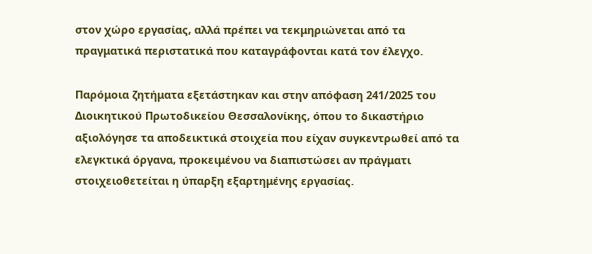στον χώρο εργασίας, αλλά πρέπει να τεκμηριώνεται από τα πραγματικά περιστατικά που καταγράφονται κατά τον έλεγχο.

Παρόμοια ζητήματα εξετάστηκαν και στην απόφαση 241/2025 του Διοικητικού Πρωτοδικείου Θεσσαλονίκης, όπου το δικαστήριο αξιολόγησε τα αποδεικτικά στοιχεία που είχαν συγκεντρωθεί από τα ελεγκτικά όργανα, προκειμένου να διαπιστώσει αν πράγματι στοιχειοθετείται η ύπαρξη εξαρτημένης εργασίας.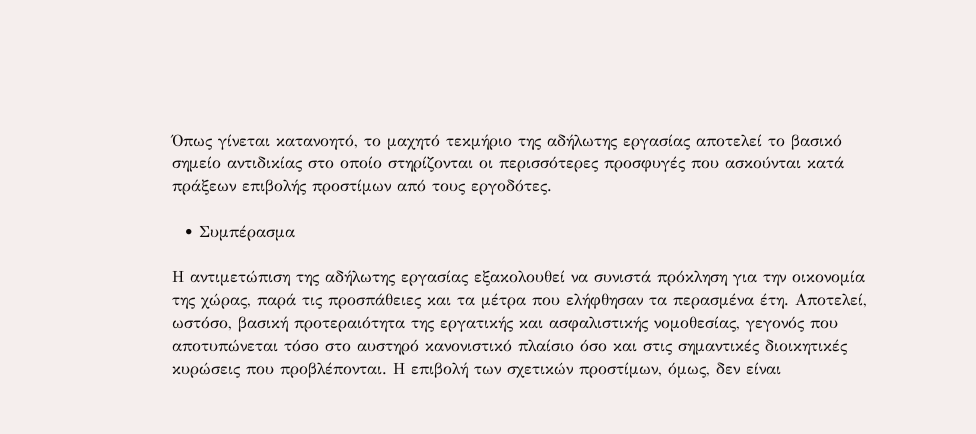Όπως γίνεται κατανοητό, το μαχητό τεκμήριο της αδήλωτης εργασίας αποτελεί το βασικό σημείο αντιδικίας στο οποίο στηρίζονται οι περισσότερες προσφυγές που ασκούνται κατά πράξεων επιβολής προστίμων από τους εργοδότες.

  • Συμπέρασμα

Η αντιμετώπιση της αδήλωτης εργασίας εξακολουθεί να συνιστά πρόκληση για την οικονομία της χώρας, παρά τις προσπάθειες και τα μέτρα που ελήφθησαν τα περασμένα έτη. Αποτελεί, ωστόσο, βασική προτεραιότητα της εργατικής και ασφαλιστικής νομοθεσίας, γεγονός που αποτυπώνεται τόσο στο αυστηρό κανονιστικό πλαίσιο όσο και στις σημαντικές διοικητικές κυρώσεις που προβλέπονται. Η επιβολή των σχετικών προστίμων, όμως, δεν είναι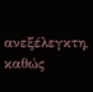ανεξέλεγκτη, καθώς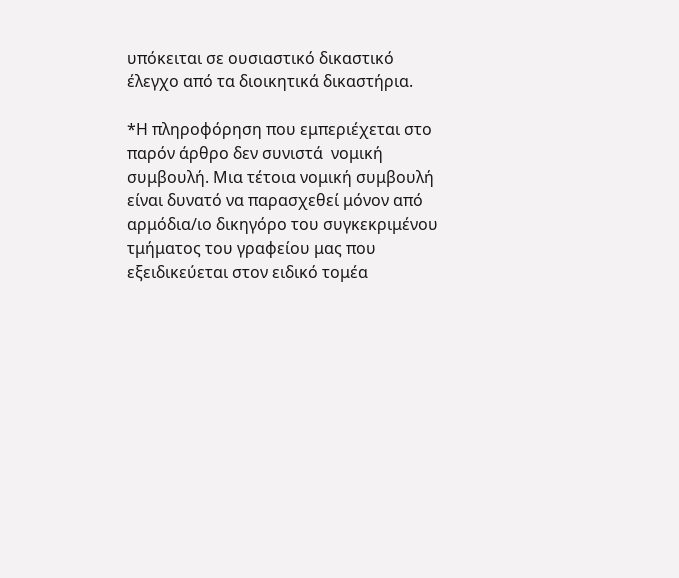υπόκειται σε ουσιαστικό δικαστικό έλεγχο από τα διοικητικά δικαστήρια.

*Η πληροφόρηση που εμπεριέχεται στο παρόν άρθρο δεν συνιστά  νομική συμβουλή. Μια τέτοια νομική συμβουλή είναι δυνατό να παρασχεθεί μόνον από αρμόδια/ιο δικηγόρο του συγκεκριμένου τμήματος του γραφείου μας που εξειδικεύεται στον ειδικό τομέα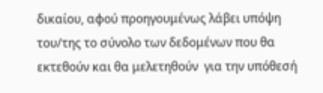δικαίου, αφού προηγουμένως λάβει υπόψη του/της το σύνολο των δεδομένων που θα εκτεθούν και θα μελετηθούν  για την υπόθεσή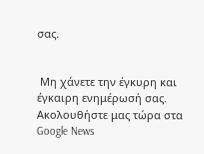σας.


 Μη χάνετε την έγκυρη και έγκαιρη ενημέρωσή σας. Ακολουθήστε μας τώρα στα Google News